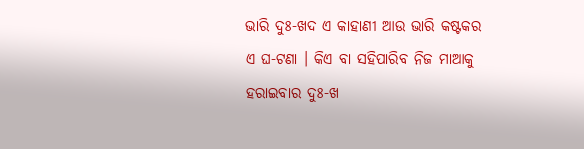ଭାରି ଦୁଃ-ଖଦ ଏ କାହାଣୀ ଆଉ ଭାରି କଷ୍ଟକର ଏ ଘ-ଟଣା । କିଏ ବା ସହିପାରିବ ନିଜ ମାଆକୁ ହରାଇବାର ଦୁଃ-ଖ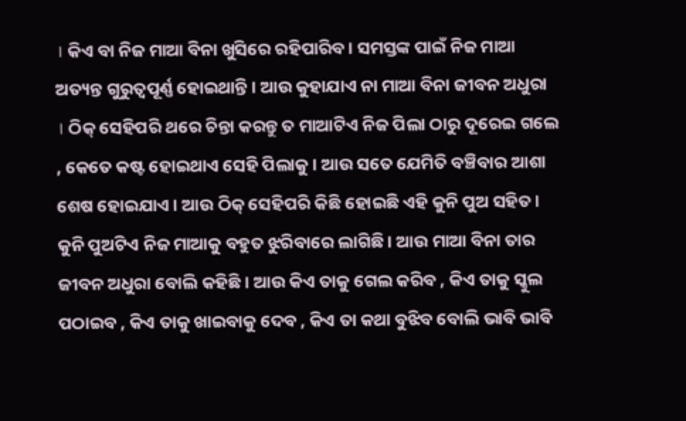। କିଏ ବା ନିଜ ମାଆ ବିନା ଖୁସିରେ ରହିପାରିବ । ସମସ୍ତଙ୍କ ପାଇଁ ନିଜ ମାଆ ଅତ୍ୟନ୍ତ ଗୁରୁତ୍ୱପୂର୍ଣ୍ଣ ହୋଇଥାନ୍ତି । ଆଉ କୁହାଯାଏ ନା ମାଆ ବିନା ଜୀବନ ଅଧୁରା । ଠିକ୍ ସେହିପରି ଥରେ ଚିନ୍ତା କରନ୍ତୁ ତ ମାଆଟିଏ ନିଜ ପିଲା ଠାରୁ ଦୂରେଇ ଗଲେ , କେତେ କଷ୍ଟ ହୋଇଥାଏ ସେହି ପିଲାକୁ । ଆଉ ସତେ ଯେମିତି ବଞ୍ଚିବାର ଆଶା ଶେଷ ହୋଇଯାଏ । ଆଉ ଠିକ୍ ସେହିପରି କିଛି ହୋଇଛି ଏହି କୁନି ପୁଅ ସହିତ ।
କୁନି ପୁଅଟିଏ ନିଜ ମାଆକୁ ବହୁତ ଝୁରିବାରେ ଲାଗିଛି । ଆଉ ମାଆ ବିନା ତାର ଜୀବନ ଅଧୁରା ବୋଲି କହିଛି । ଆଉ କିଏ ତାକୁ ଗେଲ କରିବ , କିଏ ତାକୁ ସ୍କୁଲ ପଠାଇବ , କିଏ ତାକୁ ଖାଇବାକୁ ଦେବ , କିଏ ତା କଥା ବୁଝିବ ବୋଲି ଭାବି ଭାବି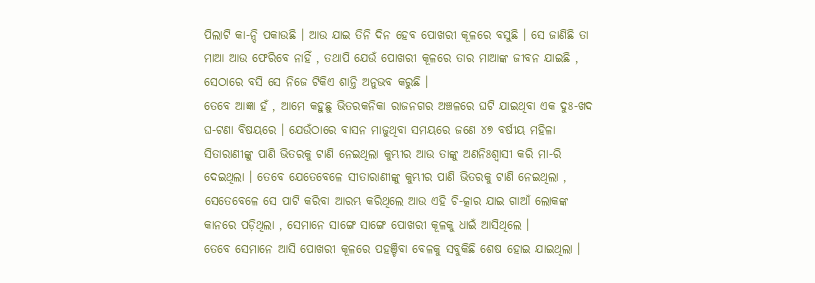ପିଲାଟି କା-ନ୍ଦି ପକାଉଛି । ଆଉ ଯାଇ ତିନି ଦିନ ହେବ ପୋଖରୀ କୂଳରେ ବସୁଛି । ସେ ଜାଣିଛି ତା ମାଆ ଆଉ ଫେରିବେ ନାହିଁ , ତଥାପି ଯେଉଁ ପୋଖରୀ କୂଳରେ ତାର ମାଆଙ୍କ ଜୀବନ ଯାଇଛି , ସେଠାରେ ବସି ସେ ନିଜେ ଟିକିଏ ଶାନ୍ତି ଅନୁଭବ କରୁଛି ।
ତେବେ ଆଜ୍ଞା ହଁ , ଆମେ କହୁଛୁ ଭିତରକନିକା ରାଜନଗର ଅଞ୍ଚଳରେ ଘଟି ଯାଇଥିବା ଏକ ଦୁଃ-ଖଦ ଘ-ଟଣା ବିଷୟରେ । ଯେଉଁଠାରେ ବାସନ ମାଜୁଥିବା ସମୟରେ ଜଣେ ୪୭ ବର୍ଷୀୟ ମହିଳା ସିତାରାଣୀଙ୍କୁ ପାଣି ଭିତରକୁ ଟାଣି ନେଇଥିଲା କୁମ୍ଭୀର ଆଉ ତାଙ୍କୁ ଅଣନିଃଶ୍ୱାସୀ କରି ମା-ରି ଦେଇଥିଲା । ତେବେ ଯେତେବେଳେ ସୀତାରାଣୀଙ୍କୁ କୁମ୍ଭୀର ପାଣି ଭିତରକୁ ଟାଣି ନେଇଥିଲା , ସେତେବେଳେ ସେ ପାଟି କରିବା ଆରମ୍ଭ କରିଥିଲେ ଆଉ ଏହି ଚି-ତ୍କାର ଯାଇ ଗାଆଁ ଲୋକଙ୍କ କାନରେ ପଡ଼ିଥିଲା , ସେମାନେ ସାଙ୍ଗେ ସାଙ୍ଗେ ପୋଖରୀ କୂଳକୁ ଧାଇଁ ଆସିଥିଲେ ।
ତେବେ ସେମାନେ ଆସି ପୋଖରୀ କୂଳରେ ପହଞ୍ଚିବା ବେଳକୁ ସବୁକିଛି ଶେଷ ହୋଇ ଯାଇଥିଲା ।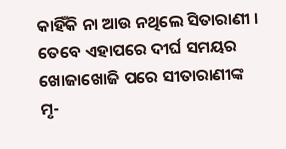କାହିଁକି ନା ଆଉ ନଥିଲେ ସିତାରାଣୀ । ତେବେ ଏହାପରେ ଦୀର୍ଘ ସମୟର ଖୋଜାଖୋଜି ପରେ ସୀତାରାଣୀଙ୍କ ମୃ-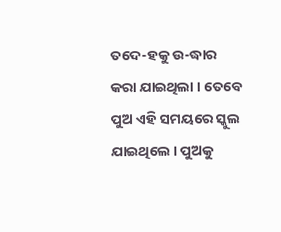ତଦେ-ହକୁ ଉ-ଦ୍ଧାର କରା ଯାଇଥିଲା । ତେବେ ପୁଅ ଏହି ସମୟରେ ସ୍କୁଲ ଯାଇଥିଲେ । ପୁଅକୁ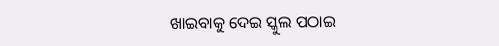ଖାଇବାକୁ ଦେଇ ସ୍କୁଲ ପଠାଇ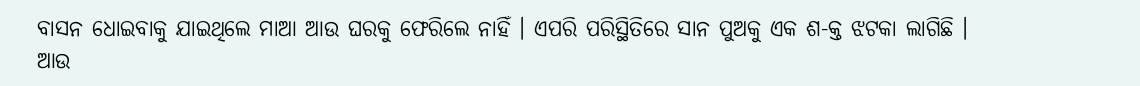ବାସନ ଧୋଇବାକୁ ଯାଇଥିଲେ ମାଆ ଆଉ ଘରକୁ ଫେରିଲେ ନାହିଁ । ଏପରି ପରିସ୍ଥିତିରେ ସାନ ପୁଅକୁ ଏକ ଶ-କ୍ତ ଝଟକା ଲାଗିଛି । ଆଉ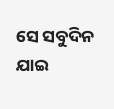ସେ ସବୁଦିନ ଯାଇ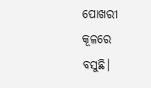ପୋଖରୀ କୂଳରେ ବସୁଛି।